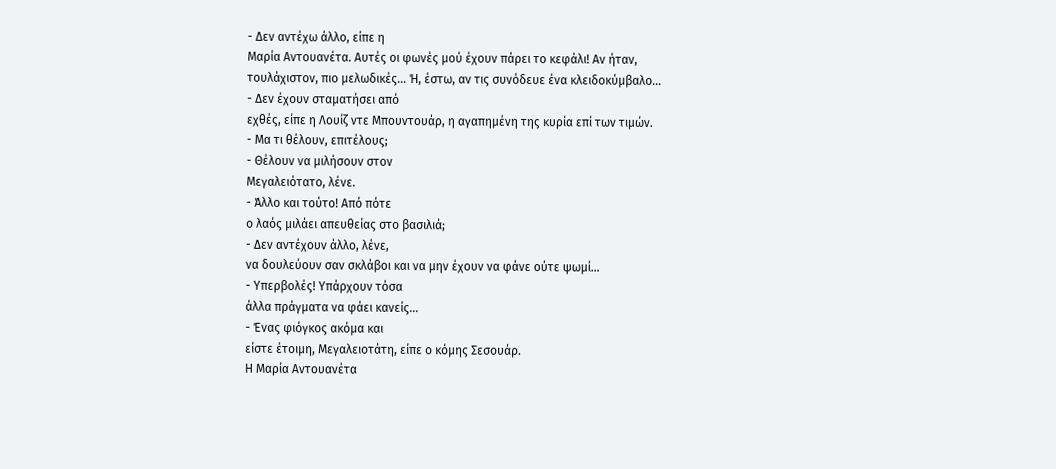- Δεν αντέχω άλλο, είπε η
Μαρία Αντουανέτα. Αυτές οι φωνές μού έχουν πάρει το κεφάλι! Αν ήταν,
τουλάχιστον, πιο μελωδικές… Ή, έστω, αν τις συνόδευε ένα κλειδοκύμβαλο…
- Δεν έχουν σταματήσει από
εχθές, είπε η Λουίζ ντε Μπουντουάρ, η αγαπημένη της κυρία επί των τιμών.
- Μα τι θέλουν, επιτέλους;
- Θέλουν να μιλήσουν στον
Μεγαλειότατο, λένε.
- Άλλο και τούτο! Από πότε
ο λαός μιλάει απευθείας στο βασιλιά;
- Δεν αντέχουν άλλο, λένε,
να δουλεύουν σαν σκλάβοι και να μην έχουν να φάνε ούτε ψωμί…
- Υπερβολές! Υπάρχουν τόσα
άλλα πράγματα να φάει κανείς…
- Ένας φιόγκος ακόμα και
είστε έτοιμη, Μεγαλειοτάτη, είπε ο κόμης Σεσουάρ.
Η Μαρία Αντουανέτα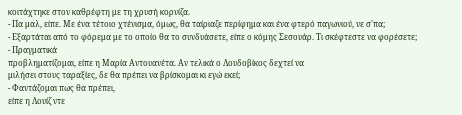κοιτάχτηκε στον καθρέφτη με τη χρυσή κορνίζα.
- Πα μαλ, είπε. Με ένα τέτοιο χτένισμα, όμως, θα ταίριαζε περίφημα και ένα φτερό παγωνιού, νε σ'πα;
- Εξαρτάται από το φόρεμα με το οποίο θα το συνδυάσετε, είπε ο κόμης Σεσουάρ. Τι σκέφτεστε να φορέσετε;
- Πραγματικά
προβληματίζομαι, είπε η Μαρία Αντουανέτα. Αν τελικά ο Λουδοβίκος δεχτεί να
μιλήσει στους ταραξίες, δε θα πρέπει να βρίσκομαι κι εγώ εκεί;
- Φαντάζομαι πως θα πρέπει,
είπε η Λουίζ ντε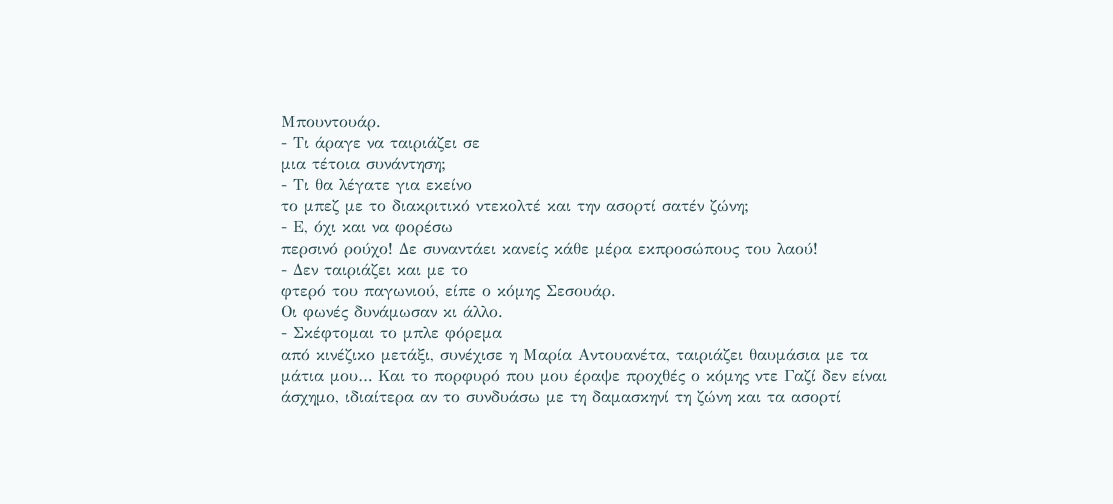Μπουντουάρ.
- Τι άραγε να ταιριάζει σε
μια τέτοια συνάντηση;
- Τι θα λέγατε για εκείνο
το μπεζ με το διακριτικό ντεκολτέ και την ασορτί σατέν ζώνη;
- Ε, όχι και να φορέσω
περσινό ρούχο! Δε συναντάει κανείς κάθε μέρα εκπροσώπους του λαού!
- Δεν ταιριάζει και με το
φτερό του παγωνιού, είπε ο κόμης Σεσουάρ.
Οι φωνές δυνάμωσαν κι άλλο.
- Σκέφτομαι το μπλε φόρεμα
από κινέζικο μετάξι, συνέχισε η Μαρία Αντουανέτα, ταιριάζει θαυμάσια με τα
μάτια μου… Και το πορφυρό που μου έραψε προχθές ο κόμης ντε Γαζί δεν είναι
άσχημο, ιδιαίτερα αν το συνδυάσω με τη δαμασκηνί τη ζώνη και τα ασορτί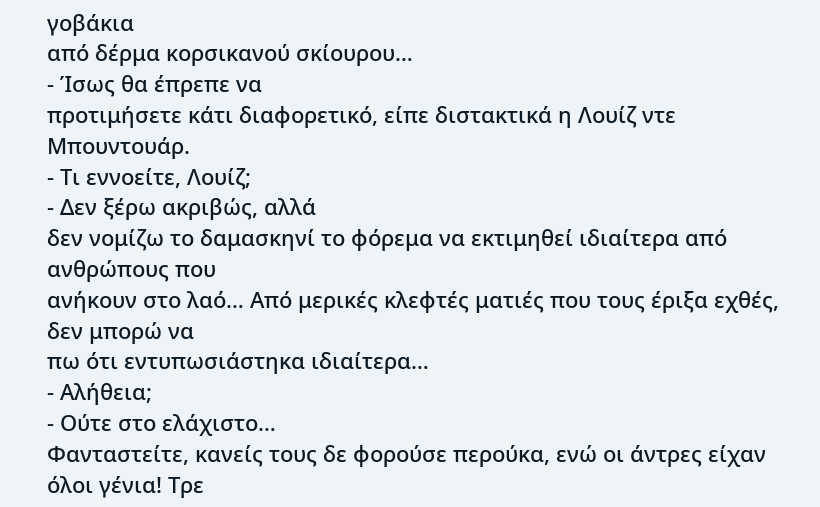γοβάκια
από δέρμα κορσικανού σκίουρου…
- Ίσως θα έπρεπε να
προτιμήσετε κάτι διαφορετικό, είπε διστακτικά η Λουίζ ντε Μπουντουάρ.
- Τι εννοείτε, Λουίζ;
- Δεν ξέρω ακριβώς, αλλά
δεν νομίζω το δαμασκηνί το φόρεμα να εκτιμηθεί ιδιαίτερα από ανθρώπους που
ανήκουν στο λαό… Από μερικές κλεφτές ματιές που τους έριξα εχθές, δεν μπορώ να
πω ότι εντυπωσιάστηκα ιδιαίτερα…
- Αλήθεια;
- Ούτε στο ελάχιστο…
Φανταστείτε, κανείς τους δε φορούσε περούκα, ενώ οι άντρες είχαν όλοι γένια! Τρε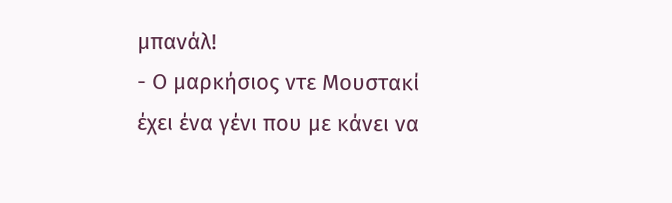μπανάλ!
- Ο μαρκήσιος ντε Μουστακί
έχει ένα γένι που με κάνει να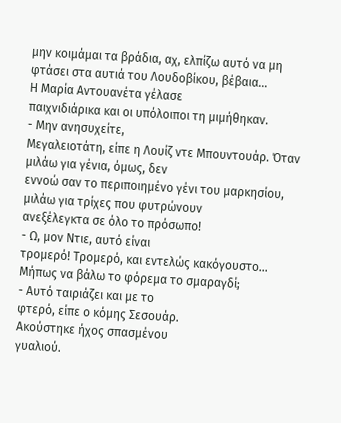μην κοιμάμαι τα βράδια, αχ, ελπίζω αυτό να μη φτάσει στα αυτιά του Λουδοβίκου, βέβαια…
Η Μαρία Αντουανέτα γέλασε
παιχνιδιάρικα και οι υπόλοιποι τη μιμήθηκαν.
- Μην ανησυχείτε,
Μεγαλειοτάτη, είπε η Λουίζ ντε Μπουντουάρ. Όταν μιλάω για γένια, όμως, δεν
εννοώ σαν το περιποιημένο γένι του μαρκησίου, μιλάω για τρίχες που φυτρώνουν
ανεξέλεγκτα σε όλο το πρόσωπο!
- Ω, μον Ντιε, αυτό είναι
τρομερό! Τρομερό, και εντελώς κακόγουστο... Μήπως να βάλω το φόρεμα το σμαραγδί;
- Αυτό ταιριάζει και με το
φτερό, είπε ο κόμης Σεσουάρ.
Ακούστηκε ήχος σπασμένου
γυαλιού.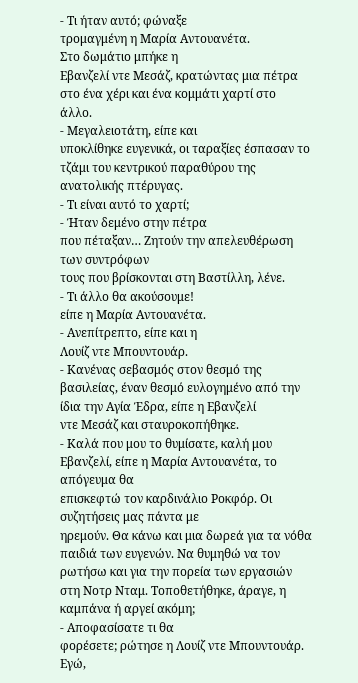- Τι ήταν αυτό; φώναξε
τρομαγμένη η Μαρία Αντουανέτα.
Στο δωμάτιο μπήκε η
Εβανζελί ντε Μεσάζ, κρατώντας μια πέτρα στο ένα χέρι και ένα κομμάτι χαρτί στο
άλλο.
- Μεγαλειοτάτη, είπε και
υποκλίθηκε ευγενικά, οι ταραξίες έσπασαν το τζάμι του κεντρικού παραθύρου της
ανατολικής πτέρυγας.
- Τι είναι αυτό το χαρτί;
- Ήταν δεμένο στην πέτρα
που πέταξαν… Ζητούν την απελευθέρωση των συντρόφων
τους που βρίσκονται στη Βαστίλλη, λένε.
- Τι άλλο θα ακούσουμε!
είπε η Μαρία Αντουανέτα.
- Ανεπίτρεπτο, είπε και η
Λουίζ ντε Μπουντουάρ.
- Κανένας σεβασμός στον θεσμό της βασιλείας, έναν θεσμό ευλογημένο από την ίδια την Αγία Έδρα, είπε η Εβανζελί
ντε Μεσάζ και σταυροκοπήθηκε.
- Καλά που μου το θυμίσατε, καλή μου Εβανζελί, είπε η Μαρία Αντουανέτα, το απόγευμα θα
επισκεφτώ τον καρδινάλιο Ροκφόρ. Οι συζητήσεις μας πάντα με
ηρεμούν. Θα κάνω και μια δωρεά για τα νόθα παιδιά των ευγενών. Να θυμηθώ να τον
ρωτήσω και για την πορεία των εργασιών στη Νοτρ Νταμ. Τοποθετήθηκε, άραγε, η
καμπάνα ή αργεί ακόμη;
- Αποφασίσατε τι θα
φορέσετε; ρώτησε η Λουίζ ντε Μπουντουάρ. Εγώ,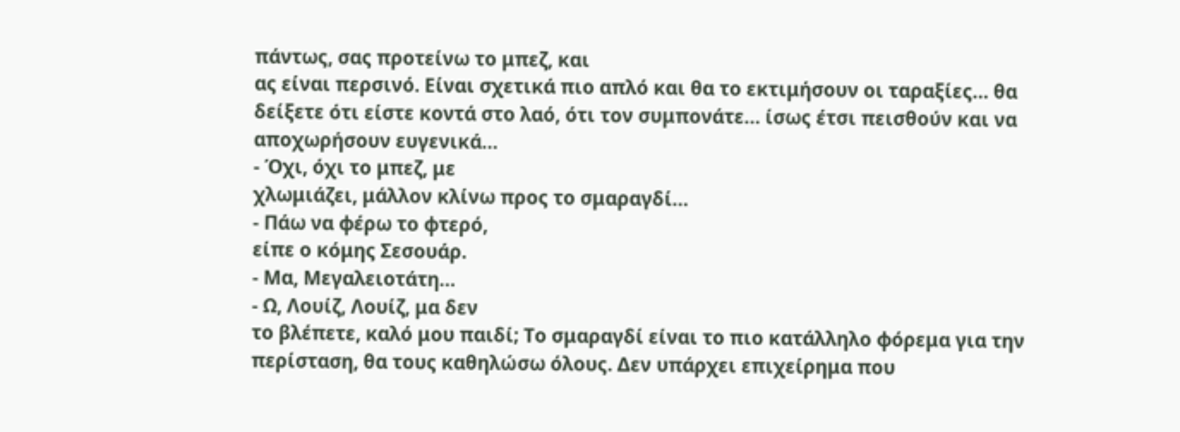πάντως, σας προτείνω το μπεζ, και
ας είναι περσινό. Είναι σχετικά πιο απλό και θα το εκτιμήσουν οι ταραξίες… θα
δείξετε ότι είστε κοντά στο λαό, ότι τον συμπονάτε… ίσως έτσι πεισθούν και να
αποχωρήσουν ευγενικά…
- Όχι, όχι το μπεζ, με
χλωμιάζει, μάλλον κλίνω προς το σμαραγδί…
- Πάω να φέρω το φτερό,
είπε ο κόμης Σεσουάρ.
- Μα, Μεγαλειοτάτη…
- Ω, Λουίζ, Λουίζ, μα δεν
το βλέπετε, καλό μου παιδί; Το σμαραγδί είναι το πιο κατάλληλο φόρεμα για την
περίσταση, θα τους καθηλώσω όλους. Δεν υπάρχει επιχείρημα που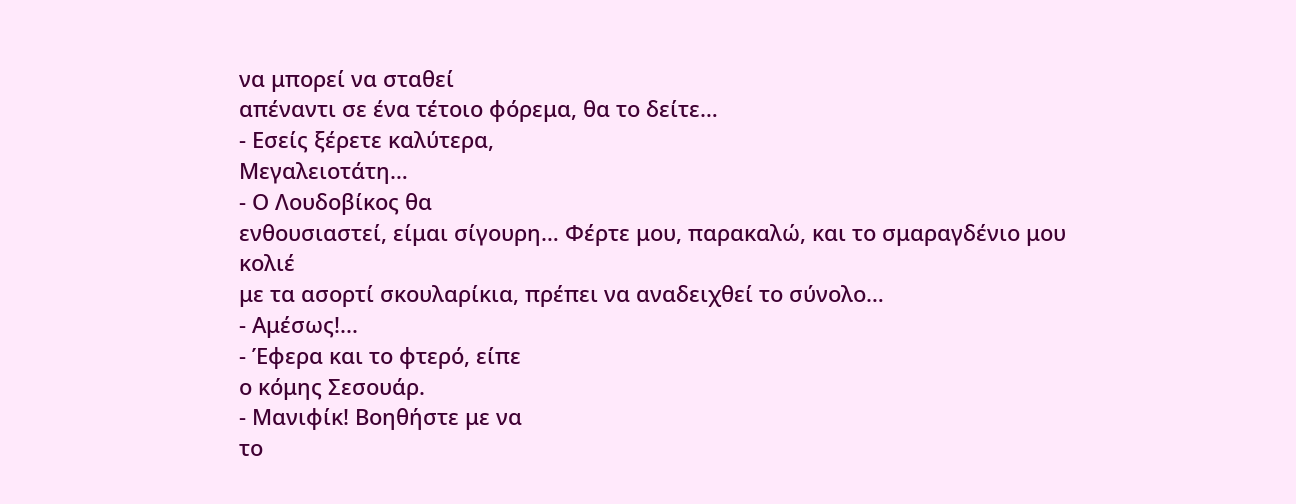να μπορεί να σταθεί
απέναντι σε ένα τέτοιο φόρεμα, θα το δείτε…
- Εσείς ξέρετε καλύτερα,
Μεγαλειοτάτη…
- Ο Λουδοβίκος θα
ενθουσιαστεί, είμαι σίγουρη… Φέρτε μου, παρακαλώ, και το σμαραγδένιο μου κολιέ
με τα ασορτί σκουλαρίκια, πρέπει να αναδειχθεί το σύνολο…
- Αμέσως!...
- Έφερα και το φτερό, είπε
ο κόμης Σεσουάρ.
- Μανιφίκ! Βοηθήστε με να
το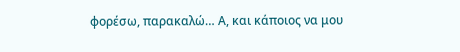φορέσω, παρακαλώ… Α, και κάποιος να μου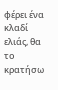φέρει ένα κλαδί ελιάς, θα το κρατήσω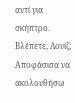αντί για σκήπτρο. Βλέπετε, Λουίζ;
Αποφάσισα να ακολουθήσω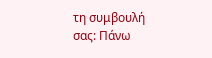τη συμβουλή σας: Πάνω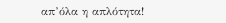απ’όλα η απλότητα!